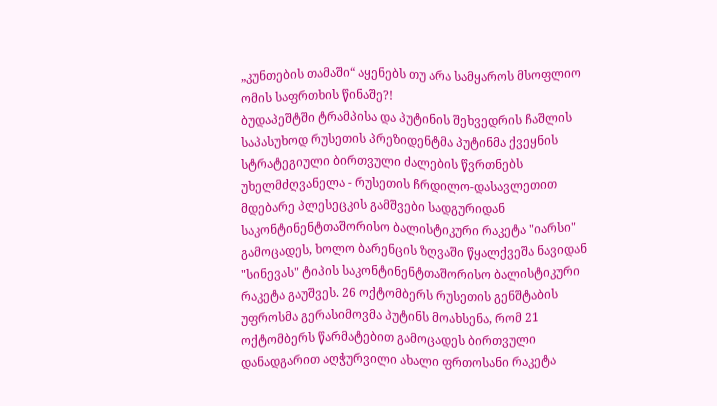„კუნთების თამაში“ აყენებს თუ არა სამყაროს მსოფლიო ომის საფრთხის წინაშე?!
ბუდაპეშტში ტრამპისა და პუტინის შეხვედრის ჩაშლის საპასუხოდ რუსეთის პრეზიდენტმა პუტინმა ქვეყნის სტრატეგიული ბირთვული ძალების წვრთნებს უხელმძღვანელა - რუსეთის ჩრდილო-დასავლეთით მდებარე პლესეცკის გამშვები სადგურიდან საკონტინენტთაშორისო ბალისტიკური რაკეტა "იარსი" გამოცადეს, ხოლო ბარენცის ზღვაში წყალქვეშა ნავიდან "სინევას" ტიპის საკონტინენტთაშორისო ბალისტიკური რაკეტა გაუშვეს. 26 ოქტომბერს რუსეთის გენშტაბის უფროსმა გერასიმოვმა პუტინს მოახსენა, რომ 21 ოქტომბერს წარმატებით გამოცადეს ბირთვული დანადგარით აღჭურვილი ახალი ფრთოსანი რაკეტა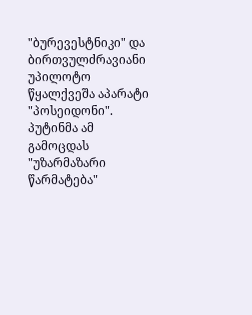"ბურევესტნიკი" და ბირთვულძრავიანი უპილოტო წყალქვეშა აპარატი "პოსეიდონი". პუტინმა ამ გამოცდას "უზარმაზარი წარმატება"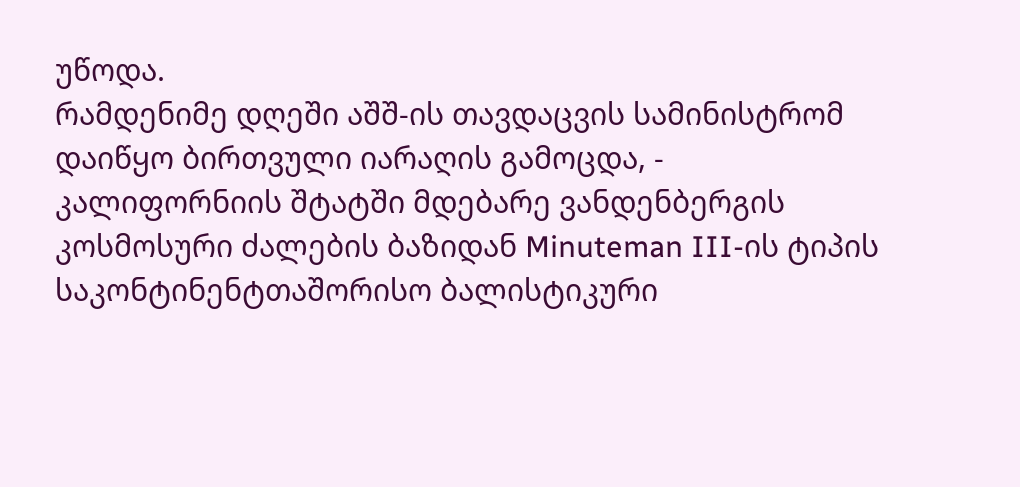უწოდა.
რამდენიმე დღეში აშშ-ის თავდაცვის სამინისტრომ დაიწყო ბირთვული იარაღის გამოცდა, - კალიფორნიის შტატში მდებარე ვანდენბერგის კოსმოსური ძალების ბაზიდან Minuteman III-ის ტიპის საკონტინენტთაშორისო ბალისტიკური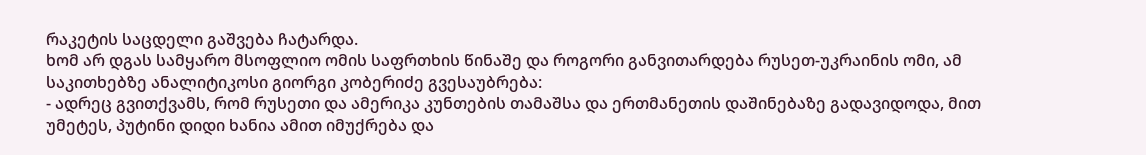რაკეტის საცდელი გაშვება ჩატარდა.
ხომ არ დგას სამყარო მსოფლიო ომის საფრთხის წინაშე და როგორი განვითარდება რუსეთ-უკრაინის ომი, ამ საკითხებზე ანალიტიკოსი გიორგი კობერიძე გვესაუბრება:
- ადრეც გვითქვამს, რომ რუსეთი და ამერიკა კუნთების თამაშსა და ერთმანეთის დაშინებაზე გადავიდოდა, მით უმეტეს, პუტინი დიდი ხანია ამით იმუქრება და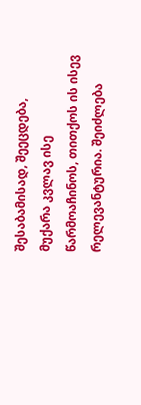შესაბამისად, შეეცდება, მუქარა კვლავ ისე წარმოაჩინოს, თითქოს ის ისევ რელევანტურია. შეიძლება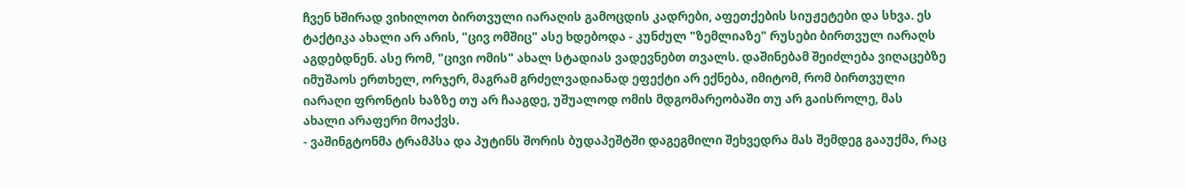ჩვენ ხშირად ვიხილოთ ბირთვული იარაღის გამოცდის კადრები, აფეთქების სიუჟეტები და სხვა. ეს ტაქტიკა ახალი არ არის, "ცივ ომშიც" ასე ხდებოდა - კუნძულ "ზემლიაზე" რუსები ბირთვულ იარაღს აგდებდნენ. ასე რომ, "ცივი ომის" ახალ სტადიას ვადევნებთ თვალს. დაშინებამ შეიძლება ვიღაცებზე იმუშაოს ერთხელ, ორჯერ, მაგრამ გრძელვადიანად ეფექტი არ ექნება, იმიტომ, რომ ბირთვული იარაღი ფრონტის ხაზზე თუ არ ჩააგდე, უშუალოდ ომის მდგომარეობაში თუ არ გაისროლე, მას ახალი არაფერი მოაქვს.
- ვაშინგტონმა ტრამპსა და პუტინს შორის ბუდაპეშტში დაგეგმილი შეხვედრა მას შემდეგ გააუქმა, რაც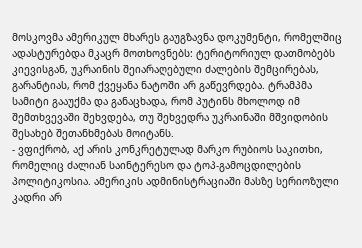მოსკოვმა ამერიკულ მხარეს გაუგზავნა დოკუმენტი, რომელშიც ადასტურებდა მკაცრ მოთხოვნებს: ტერიტორიულ დათმობებს კიევისგან, უკრაინის შეიარაღებული ძალების შემცირებას, გარანტიას, რომ ქვეყანა ნატოში არ გაწევრდება. ტრამპმა სამიტი გააუქმა და განაცხადა, რომ პუტინს მხოლოდ იმ შემთხვევაში შეხვდება, თუ შეხვედრა უკრაინაში მშვიდობის შესახებ შეთანხმებას მოიტანს.
- ვფიქრობ, აქ არის კონკრეტულად მარკო რუბიოს საკითხი, რომელიც ძალიან საინტერესო და ტოპ-გამოცდილების პოლიტიკოსია. ამერიკის ადმინისტრაციაში მასზე სერიოზული კადრი არ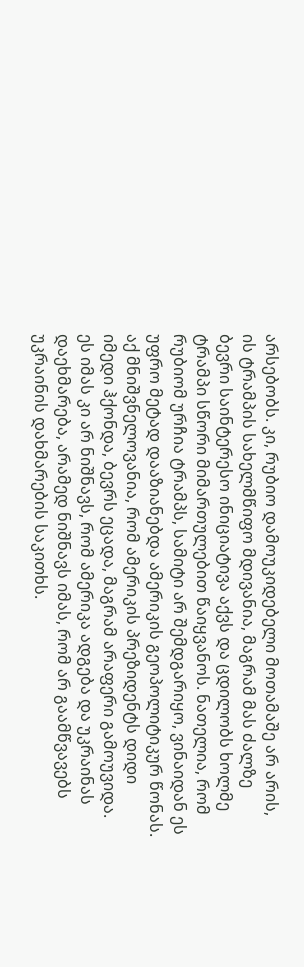არსებობს. კი, რუბიო დამოუკიდებელი მოთამაშე არ არის, ის ტრამპის სახელმწიფო მდივანია, მაგრამ მას ძალზე ბევრი საინტერესო ინიციატივა აქვს და ცდილობს ხოლმე ტრამპი სწორი მიმართულებით წაიყვანოს. ნათელია, რომ რუბიომ ურჩია ტრამპს, სამიტი არ შემდგარიყო, ვინაიდან ეს უფრო მეტად დააზიანებდა ამერიკის გეოპოლიტიკურ წონას. აქ მნიშვნელოვანია, რომ ამერიკის პრეზიდენტს დიდი იმედი ჰქონდა, ბევრს ეცადა, მაგრამ არაფერი გამოუვიდა. ეს იმას კი არ ნიშნავს, რომ ამერიკა ადგება და უკრაინას დაეხმარება, არამედ ნიშნავს იმას, რომ არ გაამწვავებს უკრაინის დახმარების საკითხს.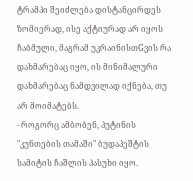ტრამპი შეიძლება დისტანცირდეს ზომიერად, ისე აქტიურად არ იყოს ჩაბმული, მაგრამ უკრაინისთGვის რა დახმარებაც იყო, ის მინიმალური დახმარებაც ნამდვილად იქნება, თუ არ მოიმატებს.
- როგორც ამბობენ, პუტინის "კუნთების თამაში" ბუდაპეშტის სამიტის ჩაშლის პასუხი იყო.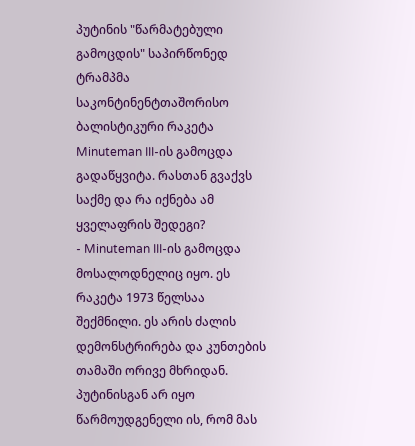პუტინის "წარმატებული გამოცდის" საპირწონედ ტრამპმა საკონტინენტთაშორისო ბალისტიკური რაკეტა Minuteman III-ის გამოცდა გადაწყვიტა. რასთან გვაქვს საქმე და რა იქნება ამ ყველაფრის შედეგი?
- Minuteman III-ის გამოცდა მოსალოდნელიც იყო. ეს რაკეტა 1973 წელსაა შექმნილი. ეს არის ძალის დემონსტრირება და კუნთების თამაში ორივე მხრიდან. პუტინისგან არ იყო წარმოუდგენელი ის, რომ მას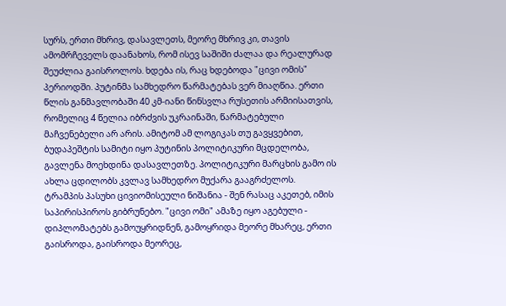სურს, ერთი მხრივ, დასავლეთს, მეორე მხრივ კი, თავის ამომრჩეველს დაანახოს, რომ ისევ საშიში ძალაა და რეალურად შეუძლია გაისროლოს. ხდება ის, რაც ხდებოდა "ცივი ომის" პერიოდში. პუტინმა სამხედრო წარმატებას ვერ მიაღწია. ერთი წლის განმავლობაში 40 კმ-იანი წინსვლა რუსეთის არმიისათვის, რომელიც 4 წელია იბრძვის უკრაინაში, წარმატებული მაჩვენებელი არ არის. ამიტომ ამ ლოგიკას თუ გავყვებით, ბუდაპეშტის სამიტი იყო პუტინის პოლიტიკური მცდელობა, გავლენა მოეხდინა დასავლეთზე. პოლიტიკური მარცხის გამო ის ახლა ცდილობს კვლავ სამხედრო მუქარა გააგრძელოს.
ტრამპის პასუხი ცივიომისეული ნიშანია - შენ რასაც აკეთებ, იმის საპირისპიროს გიბრუნებო. "ცივი ომი" ამაზე იყო აგებული - დიპლომატებს გამოუყრიდნენ, გამოყრიდა მეორე მხარეც, ერთი გაისროდა, გაისროდა მეორეც,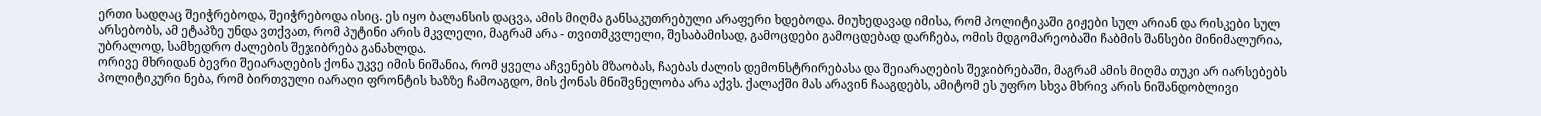ერთი სადღაც შეიჭრებოდა, შეიჭრებოდა ისიც. ეს იყო ბალანსის დაცვა, ამის მიღმა განსაკუთრებული არაფერი ხდებოდა. მიუხედავად იმისა, რომ პოლიტიკაში გიჟები სულ არიან და რისკები სულ არსებობს, ამ ეტაპზე უნდა ვთქვათ, რომ პუტინი არის მკვლელი, მაგრამ არა - თვითმკვლელი, შესაბამისად, გამოცდები გამოცდებად დარჩება, ომის მდგომარეობაში ჩაბმის შანსები მინიმალურია, უბრალოდ, სამხედრო ძალების შეჯიბრება განახლდა.
ორივე მხრიდან ბევრი შეიარაღების ქონა უკვე იმის ნიშანია, რომ ყველა აჩვენებს მზაობას, ჩაებას ძალის დემონსტრირებასა და შეიარაღების შეჯიბრებაში, მაგრამ ამის მიღმა თუკი არ იარსებებს პოლიტიკური ნება, რომ ბირთვული იარაღი ფრონტის ხაზზე ჩამოაგდო, მის ქონას მნიშვნელობა არა აქვს. ქალაქში მას არავინ ჩააგდებს, ამიტომ ეს უფრო სხვა მხრივ არის ნიშანდობლივი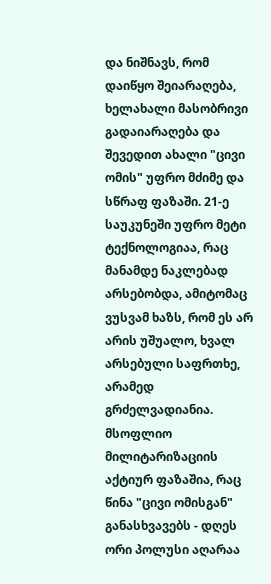და ნიშნავს, რომ დაიწყო შეიარაღება, ხელახალი მასობრივი გადაიარაღება და შევედით ახალი "ცივი ომის" უფრო მძიმე და სწრაფ ფაზაში. 21-ე საუკუნეში უფრო მეტი ტექნოლოგიაა, რაც მანამდე ნაკლებად არსებობდა, ამიტომაც ვუსვამ ხაზს, რომ ეს არ არის უშუალო, ხვალ არსებული საფრთხე, არამედ გრძელვადიანია.
მსოფლიო მილიტარიზაციის აქტიურ ფაზაშია, რაც წინა "ცივი ომისგან" განასხვავებს - დღეს ორი პოლუსი აღარაა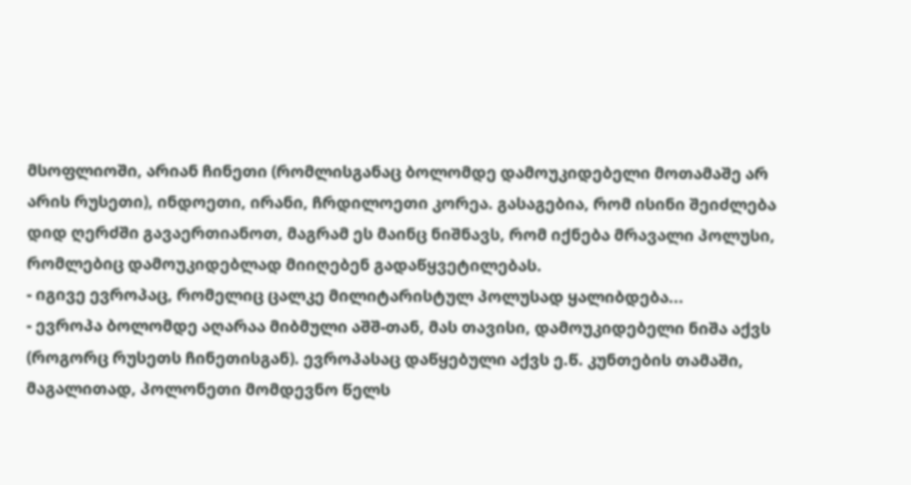მსოფლიოში, არიან ჩინეთი (რომლისგანაც ბოლომდე დამოუკიდებელი მოთამაშე არ არის რუსეთი), ინდოეთი, ირანი, ჩრდილოეთი კორეა. გასაგებია, რომ ისინი შეიძლება დიდ ღერძში გავაერთიანოთ, მაგრამ ეს მაინც ნიშნავს, რომ იქნება მრავალი პოლუსი, რომლებიც დამოუკიდებლად მიიღებენ გადაწყვეტილებას.
- იგივე ევროპაც, რომელიც ცალკე მილიტარისტულ პოლუსად ყალიბდება...
- ევროპა ბოლომდე აღარაა მიბმული აშშ-თან, მას თავისი, დამოუკიდებელი ნიშა აქვს (როგორც რუსეთს ჩინეთისგან). ევროპასაც დაწყებული აქვს ე.წ. კუნთების თამაში, მაგალითად, პოლონეთი მომდევნო წელს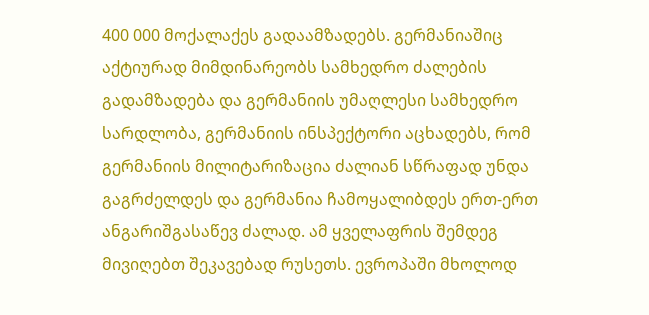400 000 მოქალაქეს გადაამზადებს. გერმანიაშიც აქტიურად მიმდინარეობს სამხედრო ძალების გადამზადება და გერმანიის უმაღლესი სამხედრო სარდლობა, გერმანიის ინსპექტორი აცხადებს, რომ გერმანიის მილიტარიზაცია ძალიან სწრაფად უნდა გაგრძელდეს და გერმანია ჩამოყალიბდეს ერთ-ერთ ანგარიშგასაწევ ძალად. ამ ყველაფრის შემდეგ მივიღებთ შეკავებად რუსეთს. ევროპაში მხოლოდ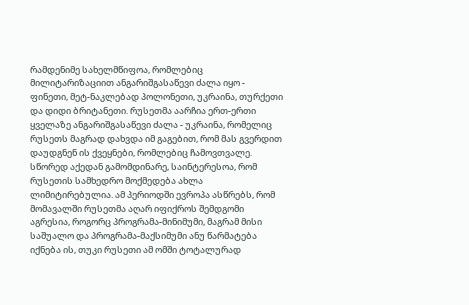რამდენიმე სახელმწიფოა, რომლებიც მილიტარიზაციით ანგარიშგასაწევი ძალა იყო - ფინეთი, მეტ-ნაკლებად პოლონეთი, უკრაინა, თურქეთი და დიდი ბრიტანეთი. რუსეთმა აარჩია ერთ-ერთი ყველაზე ანგარიშგასაწევი ძალა - უკრაინა, რომელიც რუსეთს მაგრად დახვდა იმ გაგებით, რომ მას გვერდით დაუდგნენ ის ქვეყნები, რომლებიც ჩამოვთვალე. სწორედ აქედან გამომდინარე, საინტერესოა, რომ რუსეთის სამხედრო მოქმედება ახლა ლიმიტირებულია. ამ პერიოდში ევროპა ასწრებს, რომ მომავალში რუსეთმა აღარ იფიქროს შემდგომი აგრესია, როგორც პროგრამა-მინიმუმი, მაგრამ მისი საშუალო და პროგრამა-მაქსიმუმი ანუ წარმატება იქნება ის, თუკი რუსეთი ამ ომში ტოტალურად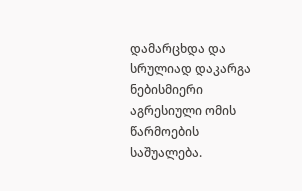დამარცხდა და სრულიად დაკარგა ნებისმიერი აგრესიული ომის წარმოების საშუალება.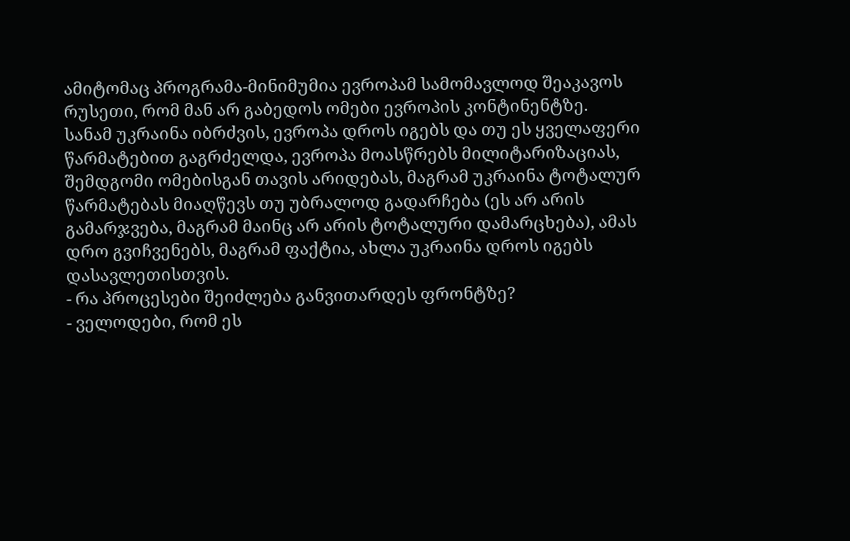ამიტომაც პროგრამა-მინიმუმია ევროპამ სამომავლოდ შეაკავოს რუსეთი, რომ მან არ გაბედოს ომები ევროპის კონტინენტზე.
სანამ უკრაინა იბრძვის, ევროპა დროს იგებს და თუ ეს ყველაფერი წარმატებით გაგრძელდა, ევროპა მოასწრებს მილიტარიზაციას, შემდგომი ომებისგან თავის არიდებას, მაგრამ უკრაინა ტოტალურ წარმატებას მიაღწევს თუ უბრალოდ გადარჩება (ეს არ არის გამარჯვება, მაგრამ მაინც არ არის ტოტალური დამარცხება), ამას დრო გვიჩვენებს, მაგრამ ფაქტია, ახლა უკრაინა დროს იგებს დასავლეთისთვის.
- რა პროცესები შეიძლება განვითარდეს ფრონტზე?
- ველოდები, რომ ეს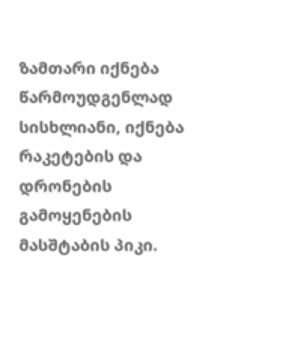ზამთარი იქნება წარმოუდგენლად სისხლიანი, იქნება რაკეტების და დრონების გამოყენების მასშტაბის პიკი.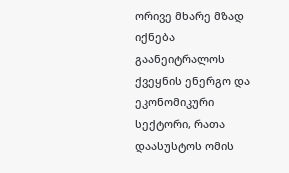ორივე მხარე მზად იქნება გაანეიტრალოს ქვეყნის ენერგო და ეკონომიკური სექტორი, რათა დაასუსტოს ომის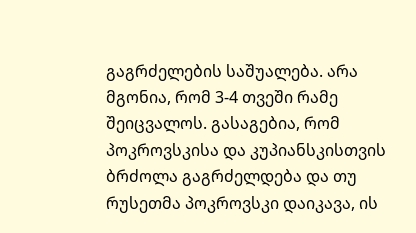გაგრძელების საშუალება. არა მგონია, რომ 3-4 თვეში რამე შეიცვალოს. გასაგებია, რომ პოკროვსკისა და კუპიანსკისთვის ბრძოლა გაგრძელდება და თუ რუსეთმა პოკროვსკი დაიკავა, ის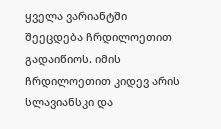ყველა ვარიანტში შეეცდება ჩრდილოეთით გადაიწიოს. იმის ჩრდილოეთით კიდევ არის სლავიანსკი და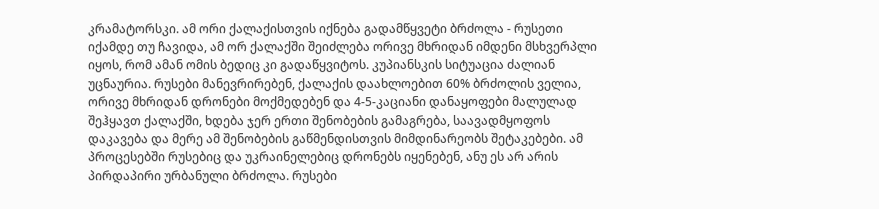კრამატორსკი. ამ ორი ქალაქისთვის იქნება გადამწყვეტი ბრძოლა - რუსეთი იქამდე თუ ჩავიდა, ამ ორ ქალაქში შეიძლება ორივე მხრიდან იმდენი მსხვერპლი იყოს, რომ ამან ომის ბედიც კი გადაწყვიტოს. კუპიანსკის სიტუაცია ძალიან უცნაურია. რუსები მანევრირებენ, ქალაქის დაახლოებით 60% ბრძოლის ველია, ორივე მხრიდან დრონები მოქმედებენ და 4-5-კაციანი დანაყოფები მალულად შეჰყავთ ქალაქში, ხდება ჯერ ერთი შენობების გამაგრება, საავადმყოფოს დაკავება და მერე ამ შენობების გაწმენდისთვის მიმდინარეობს შეტაკებები. ამ პროცესებში რუსებიც და უკრაინელებიც დრონებს იყენებენ, ანუ ეს არ არის პირდაპირი ურბანული ბრძოლა. რუსები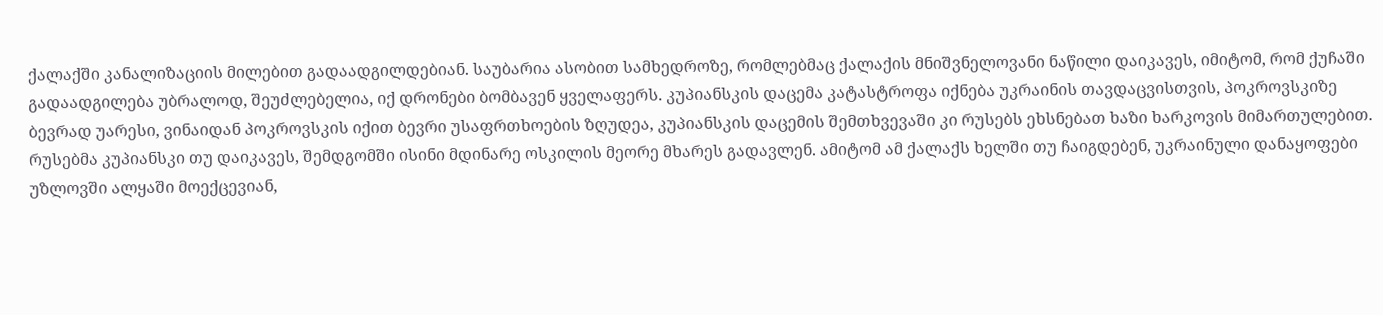ქალაქში კანალიზაციის მილებით გადაადგილდებიან. საუბარია ასობით სამხედროზე, რომლებმაც ქალაქის მნიშვნელოვანი ნაწილი დაიკავეს, იმიტომ, რომ ქუჩაში გადაადგილება უბრალოდ, შეუძლებელია, იქ დრონები ბომბავენ ყველაფერს. კუპიანსკის დაცემა კატასტროფა იქნება უკრაინის თავდაცვისთვის, პოკროვსკიზე ბევრად უარესი, ვინაიდან პოკროვსკის იქით ბევრი უსაფრთხოების ზღუდეა, კუპიანსკის დაცემის შემთხვევაში კი რუსებს ეხსნებათ ხაზი ხარკოვის მიმართულებით. რუსებმა კუპიანსკი თუ დაიკავეს, შემდგომში ისინი მდინარე ოსკილის მეორე მხარეს გადავლენ. ამიტომ ამ ქალაქს ხელში თუ ჩაიგდებენ, უკრაინული დანაყოფები უზლოვში ალყაში მოექცევიან,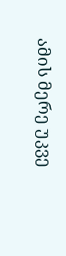ამის მერე უკვე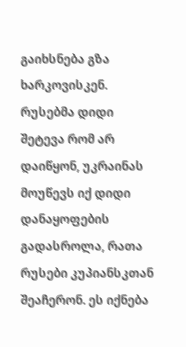გაიხსნება გზა ხარკოვისკენ. რუსებმა დიდი შეტევა რომ არ დაიწყონ, უკრაინას მოუწევს იქ დიდი დანაყოფების გადასროლა, რათა რუსები კუპიანსკთან შეაჩერონ. ეს იქნება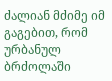ძალიან მძიმე იმ გაგებით, რომ ურბანულ ბრძოლაში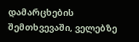დამარცხების შემთხვევაში, ველებზე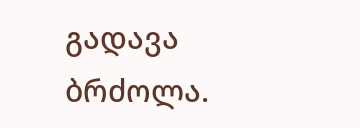გადავა ბრძოლა.